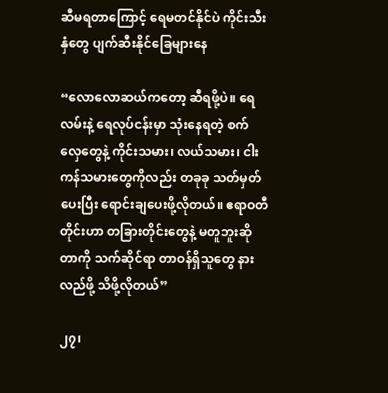ဆီမရတာကြောင့် ရေမတင်နိုင်ပဲ ကိုင်းသီးနှံတွေ ပျက်ဆီးနိုင်ခြေများနေ

“လောလောဆယ်ကတော့ ဆီရဖို့ပဲ။ ရေလမ်းနဲ့ ရေလုပ်ငန်းမှာ သုံးနေရတဲ့ စက်လှေတွေနဲ့ ကိုင်းသမား၊ လယ်သမား၊ ငါးကန်သမားတွေကိုလည်း တခုခု သတ်မှတ်ပေးပြီး ရောင်းချပေးဖို့လိုတယ်။ ဧရာဝတီတိုင်းဟာ တခြားတိုင်းတွေနဲ့ မတူဘူးဆိုတာကို သက်ဆိုင်ရာ တာဝန်ရှိသူတွေ နားလည်ဖို့ သိဖို့လိုတယ်”

၂၇၊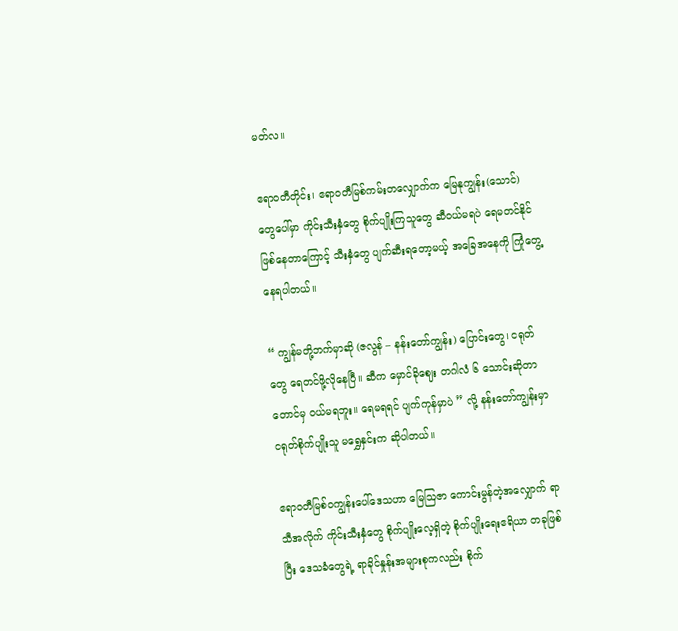မတ်လ။

ဧရာဝတီတိုင်း၊ ဧရာဝတီမြစ်ကမ်းတလျှောက်က မြေနုကျွန်း(သောင်) တွေပေါ်မှာ ကိုင်းသီးနှံတွေ စိုက်ပျိုးကြသူတွေ ဆီဝယ်မရပဲ ရေမတင်နိုင်ဖြစ်နေတာကြောင့် သီးနှံတွေ ပျက်ဆီးရတော့မယ့် အခြေအနေကို ကြုံတွေ့နေရပါတယ်။

“ ကျွန်မတို့ဘက်မှာဆို (ဇလွန် – နန်းတော်ကျွန်း) ပြောင်းတွေ၊ ငရုတ်တွေ ရေတင်ဖို့လိုနေပြီ။ ဆီက မှောင်ခိုဈေး တဂါလံ ၆ သောင်းဆိုတာတောင်မှ ဝယ်မရဘူး။ ရေမရရင် ပျက်ကုန်မှာပဲ ” လို့ နန်းတော်ကျွန်းမှာ ငရုတ်စိုက်ပျိုးသူ မရွှေနှင်းက ဆိုပါတယ်။

ဧရာဝတီမြစ်ဝကျွန်းပေါ်ဒေသဟာ မြေဩဇာ ကောင်းမွန်တဲ့အလျှောက် ရာသီအလိုက် ကိုင်းသီးနှံတွေ စိုက်ပျိုးလေ့ရှိတဲ့ စိုက်ပျိုးရေးဧရိယာ တခုဖြစ်ပြီး ဒေသခံတွေရဲ့ ရာခိုင်နှုန်းအများစုကလည်း စိုက်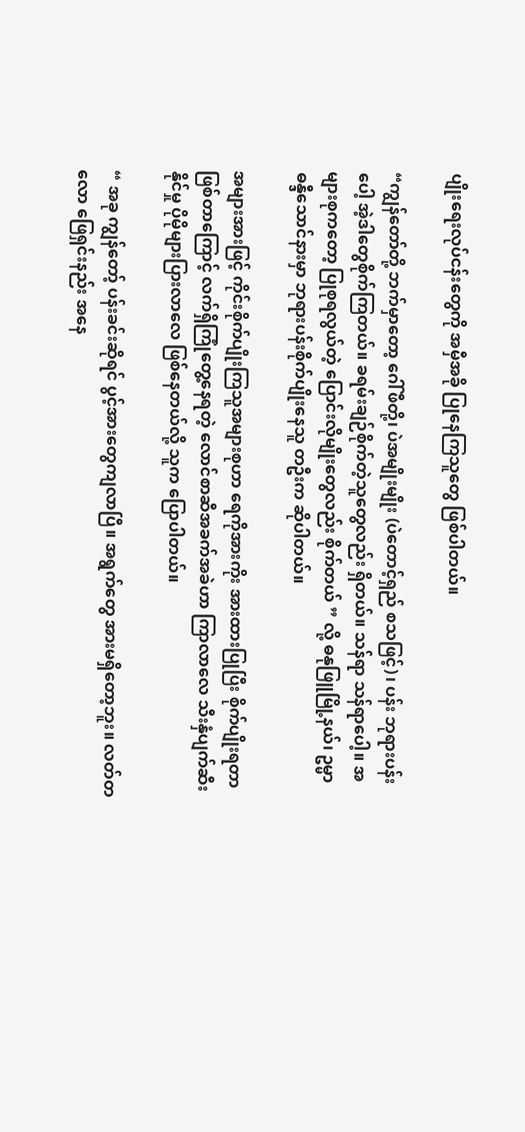ပျိုးရေးလုပ်ငန်းတွေကို အမှီအခို ပြုနေကြသူတွေ ဖြစ်ပါတယ်။

“ကျွန်တော်တို့ ဘက်မှာတော့ ဂေါ်ဖီတို့၊ ပဲအမျိုးမျိုး (ပဲတောင့်ရှည် စသဖြင့်)၊ ပန်း ဘုရားပန်းပေါ့ အဲ့ဒါတွေစိုက်ကြတယ်။ ခရမ်းချဉ်စိုက်တဲ့သူတွေလည်း ရှိတယ်။ သန်ရာ သန်ရာပေါ့။ အများစုကတော့ ပြုစုရလွယ်တဲ့ ပြောင်းလိုမျိုးတွေလည်း စိုက်တယ် ” လို့ ဓနုဖြူမြို့နယ်၊ ဥမ္မာဓန္ဒီသောင်နားမှာ ဘုရားပန်းစိုက်ပျိုးနေသူ တဦးက ဆိုပါတယ်။

အများအားဖြင့် ကိုင်းစိုက်ပျိုးကြသူအများစုဟာ ရေကိုအားကိုး အားထားပြုပြီး စိုက်ပျိုးရတာ ဖြစ်တာကြောင့် လက်ရှိကြုံတွေ့နေရတဲ့ လောင်စာဆီအခက်အခဲဟာ ကြာလာလေ သီးနှံပျက်ဆီးနိုင်မှု ပိုမိုများပြားလာလေ ဖြစ်နေတယ်လို့ သူက ပြောပါတယ်။

“ အခု ကျွန်တော့် ပန်းခင်းဆိုရင် ပွင့်အားတွေကျလာပြီ။ အရွက်တွေ အားမရှိတော့ဘူး။ လတ်တလော ဖြေရှင်းနည်း အနေ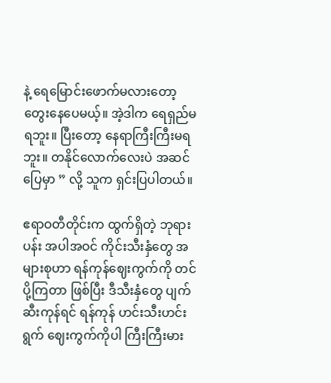နဲ့ ရေမြောင်းဖောက်မလားတော့ တွေးနေပေမယ့်။ အဲ့ဒါက ရေရှည်မရဘူး။ ပြီးတော့ နေရာကြီးကြီးမရဘူး။ တနိုင်လောက်လေးပဲ အဆင်ပြေမှာ ” လို့ သူက ရှင်းပြပါတယ်။

ဧရာဝတီတိုင်းက ထွက်ရှိတဲ့ ဘုရားပန်း အပါအဝင် ကိုင်းသီးနှံတွေ အများစုဟာ ရန်ကုန်ဈေးကွက်ကို တင်ပို့ကြတာ ဖြစ်ပြီး ဒီသီးနှံတွေ ပျက်ဆီးကုန်ရင် ရန်ကုန် ဟင်းသီးဟင်းရွက် ဈေးကွက်ကိုပါ ကြီးကြီးမား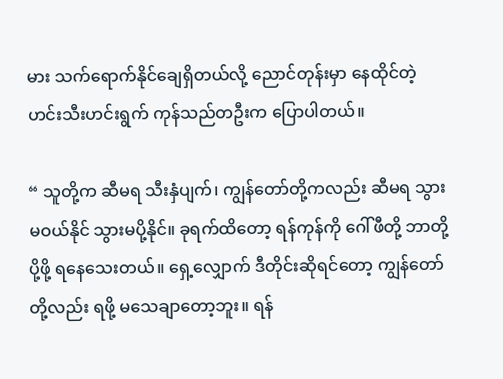မား သက်ရောက်နိုင်ချေရှိတယ်လို့ ညောင်တုန်းမှာ နေထိုင်တဲ့ ဟင်းသီးဟင်းရွက် ကုန်သည်တဦးက ပြောပါတယ်။

“ သူတို့က ဆီမရ သီးနှံပျက်၊ ကျွန်တော်တို့ကလည်း ဆီမရ သွားမဝယ်နိုင် သွားမပို့နိုင်။ ခုရက်ထိတော့ ရန်ကုန်ကို ဂေါ်ဖီတို့ ဘာတို့ပို့ဖို့ ရနေသေးတယ်။ ရှေ့လျှောက် ဒီတိုင်းဆိုရင်တော့ ကျွန်တော်တို့လည်း ရဖို့ မသေချာတော့ဘူး။ ရန်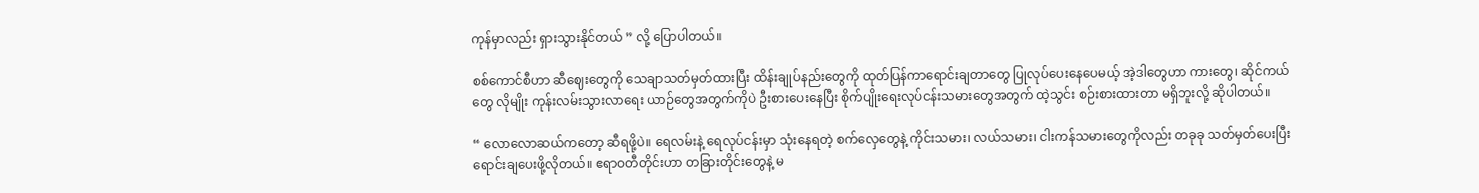ကုန်မှာလည်း ရှားသွားနိုင်တယ် ” လို့ ပြောပါတယ်။

စစ်ကောင်စီဟာ ဆီဈေးတွေကို သေချာသတ်မှတ်ထားပြီး ထိန်းချုပ်နည်းတွေကို ထုတ်ပြန်ကာရောင်းချတာတွေ ပြုလုပ်ပေးနေပေမယ့် အဲ့ဒါတွေဟာ ကားတွေ၊ ဆိုင်ကယ်တွေ လိုမျိုး ကုန်းလမ်းသွားလာရေး ယာဉ်တွေအတွက်ကိုပဲ ဦးစားပေးနေပြီး စိုက်ပျိုးရေးလုပ်ငန်းသမားတွေအတွက် ထဲ့သွင်း စဉ်းစားထားတာ မရှိဘူးလို့ ဆိုပါတယ်။

“ လောလောဆယ်ကတော့ ဆီရဖို့ပဲ။ ရေလမ်းနဲ့ ရေလုပ်ငန်းမှာ သုံးနေရတဲ့ စက်လှေတွေနဲ့ ကိုင်းသမား၊ လယ်သမား၊ ငါးကန်သမားတွေကိုလည်း တခုခု သတ်မှတ်ပေးပြီး ရောင်းချပေးဖို့လိုတယ်။ ဧရာဝတီတိုင်းဟာ တခြားတိုင်းတွေနဲ့ မ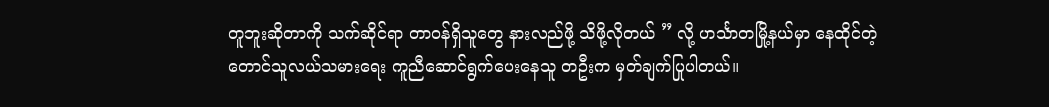တူဘူးဆိုတာကို သက်ဆိုင်ရာ တာဝန်ရှိသူတွေ နားလည်ဖို့ သိဖို့လိုတယ် ” လို့ ဟင်္သာတမြို့နယ်မှာ နေထိုင်တဲ့ တောင်သူလယ်သမားရေး ကူညီဆောင်ရွက်ပေးနေသူ တဦးက မှတ်ချက်ပြုပါတယ်။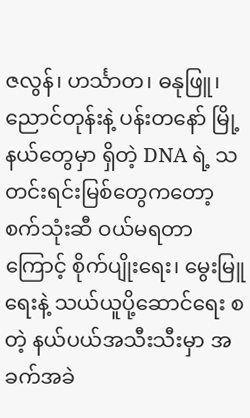ဇလွန်၊ ဟင်္သာတ၊ ဓနုဖြူ၊ ညောင်တုန်းနဲ့ ပန်းတနော် မြို့နယ်တွေမှာ ရှိတဲ့ DNA ရဲ့ သတင်းရင်းမြစ်တွေကတော့ စက်သုံးဆီ ဝယ်မရတာကြောင့် စိုက်ပျိုးရေး၊ မွေးမြူရေးနဲ့ သယ်ယူပို့ဆောင်ရေး စတဲ့ နယ်ပယ်အသီးသီးမှာ အခက်အခဲ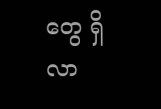တွေ ရှိလာ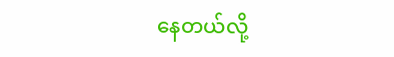နေတယ်လို့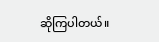ဆိုကြပါတယ်။